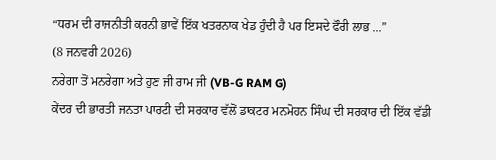“ਧਰਮ ਦੀ ਰਾਜਨੀਤੀ ਕਰਨੀ ਭਾਵੇਂ ਇੱਕ ਖਤਰਨਾਕ ਖੇਡ ਹੁੰਦੀ ਹੈ ਪਰ ਇਸਦੇ ਫੌਰੀ ਲਾਭ ...”
(8 ਜਨਵਰੀ 2026)
ਨਰੇਗਾ ਤੋਂ ਮਨਰੇਗਾ ਅਤੇ ਹੁਣ ਜੀ ਰਾਮ ਜੀ (VB-G RAM G)
ਕੇਂਦਰ ਦੀ ਭਾਰਤੀ ਜਨਤਾ ਪਾਰਟੀ ਦੀ ਸਰਕਾਰ ਵੱਲੋਂ ਡਾਕਟਰ ਮਨਮੋਹਨ ਸਿੰਘ ਦੀ ਸਰਕਾਰ ਦੀ ਇੱਕ ਵੱਡੀ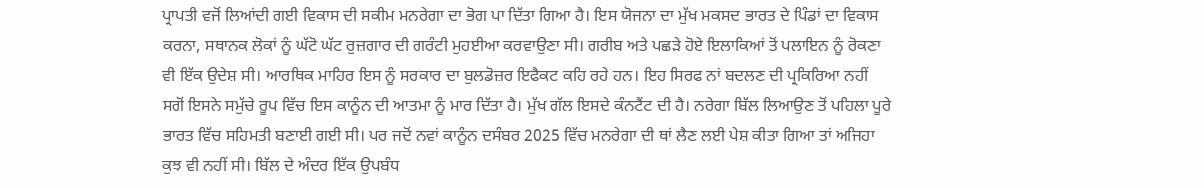ਪ੍ਰਾਪਤੀ ਵਜੋਂ ਲਿਆਂਦੀ ਗਈ ਵਿਕਾਸ ਦੀ ਸਕੀਮ ਮਨਰੇਗਾ ਦਾ ਭੋਗ ਪਾ ਦਿੱਤਾ ਗਿਆ ਹੈ। ਇਸ ਯੋਜਨਾ ਦਾ ਮੁੱਖ ਮਕਸਦ ਭਾਰਤ ਦੇ ਪਿੰਡਾਂ ਦਾ ਵਿਕਾਸ ਕਰਨਾ, ਸਥਾਨਕ ਲੋਕਾਂ ਨੂੰ ਘੱਟੋ ਘੱਟ ਰੁਜ਼ਗਾਰ ਦੀ ਗਰੰਟੀ ਮੁਹਈਆ ਕਰਵਾਉਣਾ ਸੀ। ਗਰੀਬ ਅਤੇ ਪਛੜੇ ਹੋਏ ਇਲਾਕਿਆਂ ਤੋਂ ਪਲਾਇਨ ਨੂੰ ਰੋਕਣਾ ਵੀ ਇੱਕ ਉਦੇਸ਼ ਸੀ। ਆਰਥਿਕ ਮਾਹਿਰ ਇਸ ਨੂੰ ਸਰਕਾਰ ਦਾ ਬੁਲਡੋਜ਼ਰ ਇਫੈਕਟ ਕਹਿ ਰਹੇ ਹਨ। ਇਹ ਸਿਰਫ ਨਾਂ ਬਦਲਣ ਦੀ ਪ੍ਰਕਿਰਿਆ ਨਹੀਂ ਸਗੋਂ ਇਸਨੇ ਸਮੁੱਚੇ ਰੂਪ ਵਿੱਚ ਇਸ ਕਾਨੂੰਨ ਦੀ ਆਤਮਾ ਨੂੰ ਮਾਰ ਦਿੱਤਾ ਹੈ। ਮੁੱਖ ਗੱਲ ਇਸਦੇ ਕੰਨਟੈਂਟ ਦੀ ਹੈ। ਨਰੇਗਾ ਬਿੱਲ ਲਿਆਉਣ ਤੋਂ ਪਹਿਲਾ ਪੂਰੇ ਭਾਰਤ ਵਿੱਚ ਸਹਿਮਤੀ ਬਣਾਈ ਗਈ ਸੀ। ਪਰ ਜਦੋਂ ਨਵਾਂ ਕਾਨੂੰਨ ਦਸੰਬਰ 2025 ਵਿੱਚ ਮਨਰੇਗਾ ਦੀ ਥਾਂ ਲੈਣ ਲਈ ਪੇਸ਼ ਕੀਤਾ ਗਿਆ ਤਾਂ ਅਜਿਹਾ ਕੁਝ ਵੀ ਨਹੀਂ ਸੀ। ਬਿੱਲ ਦੇ ਅੰਦਰ ਇੱਕ ਉਪਬੰਧ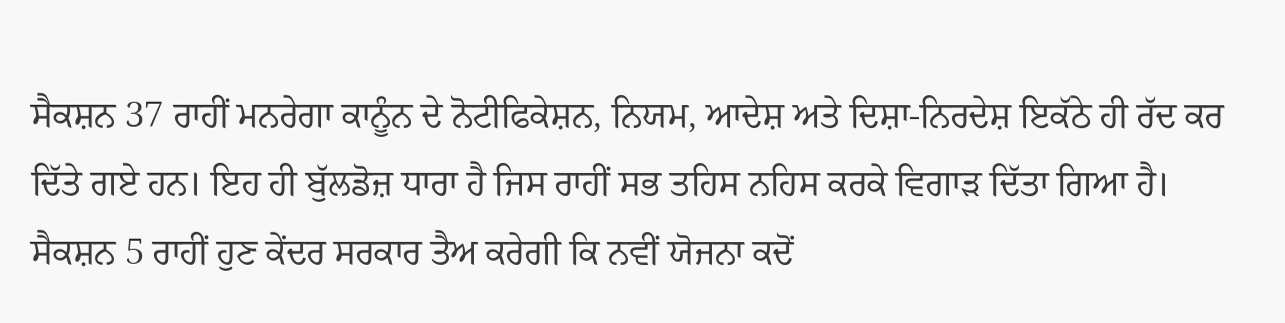ਸੈਕਸ਼ਨ 37 ਰਾਹੀਂ ਮਨਰੇਗਾ ਕਾਨੂੰਨ ਦੇ ਨੋਟੀਫਿਕੇਸ਼ਨ, ਨਿਯਮ, ਆਦੇਸ਼ ਅਤੇ ਦਿਸ਼ਾ-ਨਿਰਦੇਸ਼ ਇਕੱਠੇ ਹੀ ਰੱਦ ਕਰ ਦਿੱਤੇ ਗਏ ਹਨ। ਇਹ ਹੀ ਬੁੱਲਡੋਜ਼ ਧਾਰਾ ਹੈ ਜਿਸ ਰਾਹੀਂ ਸਭ ਤਹਿਸ ਨਹਿਸ ਕਰਕੇ ਵਿਗਾੜ ਦਿੱਤਾ ਗਿਆ ਹੈ। ਸੈਕਸ਼ਨ 5 ਰਾਹੀਂ ਹੁਣ ਕੇਂਦਰ ਸਰਕਾਰ ਤੈਅ ਕਰੇਗੀ ਕਿ ਨਵੀਂ ਯੋਜਨਾ ਕਦੋਂ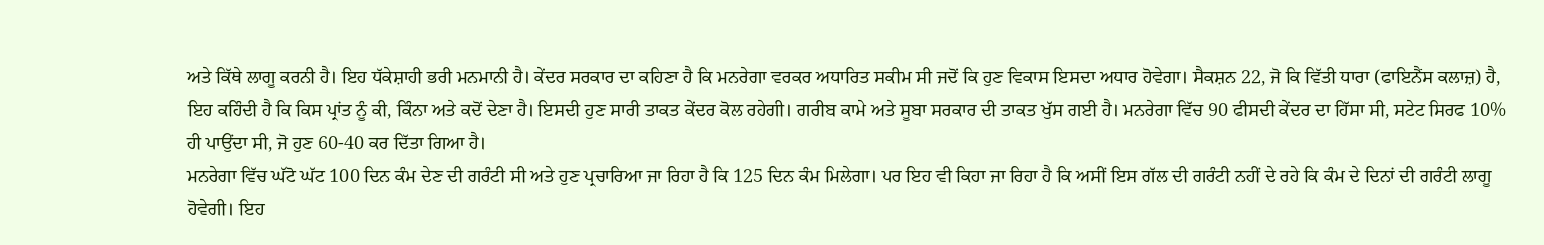ਅਤੇ ਕਿੱਥੇ ਲਾਗੂ ਕਰਨੀ ਹੈ। ਇਹ ਧੱਕੇਸ਼ਾਹੀ ਭਰੀ ਮਨਮਾਨੀ ਹੈ। ਕੇਂਦਰ ਸਰਕਾਰ ਦਾ ਕਹਿਣਾ ਹੈ ਕਿ ਮਨਰੇਗਾ ਵਰਕਰ ਅਧਾਰਿਤ ਸਕੀਮ ਸੀ ਜਦੋਂ ਕਿ ਹੁਣ ਵਿਕਾਸ ਇਸਦਾ ਅਧਾਰ ਹੋਵੇਗਾ। ਸੈਕਸ਼ਨ 22, ਜੋ ਕਿ ਵਿੱਤੀ ਧਾਰਾ (ਫਾਇਨੈਂਸ ਕਲਾਜ਼) ਹੈ, ਇਹ ਕਹਿੰਦੀ ਹੈ ਕਿ ਕਿਸ ਪ੍ਰਾਂਤ ਨੂੰ ਕੀ, ਕਿੰਨਾ ਅਤੇ ਕਦੋਂ ਦੇਣਾ ਹੈ। ਇਸਦੀ ਹੁਣ ਸਾਰੀ ਤਾਕਤ ਕੇਂਦਰ ਕੋਲ ਰਹੇਗੀ। ਗਰੀਬ ਕਾਮੇ ਅਤੇ ਸੂਬਾ ਸਰਕਾਰ ਦੀ ਤਾਕਤ ਖੁੱਸ ਗਈ ਹੈ। ਮਨਰੇਗਾ ਵਿੱਚ 90 ਫੀਸਦੀ ਕੇਂਦਰ ਦਾ ਹਿੱਸਾ ਸੀ, ਸਟੇਟ ਸਿਰਫ 10% ਹੀ ਪਾਉਂਦਾ ਸੀ, ਜੋ ਹੁਣ 60-40 ਕਰ ਦਿੱਤਾ ਗਿਆ ਹੈ।
ਮਨਰੇਗਾ ਵਿੱਚ ਘੱਟੋ ਘੱਟ 100 ਦਿਨ ਕੰਮ ਦੇਣ ਦੀ ਗਰੰਟੀ ਸੀ ਅਤੇ ਹੁਣ ਪ੍ਰਚਾਰਿਆ ਜਾ ਰਿਹਾ ਹੈ ਕਿ 125 ਦਿਨ ਕੰਮ ਮਿਲੇਗਾ। ਪਰ ਇਹ ਵੀ ਕਿਹਾ ਜਾ ਰਿਹਾ ਹੈ ਕਿ ਅਸੀਂ ਇਸ ਗੱਲ ਦੀ ਗਰੰਟੀ ਨਹੀਂ ਦੇ ਰਹੇ ਕਿ ਕੰਮ ਦੇ ਦਿਨਾਂ ਦੀ ਗਰੰਟੀ ਲਾਗੂ ਹੋਵੇਗੀ। ਇਹ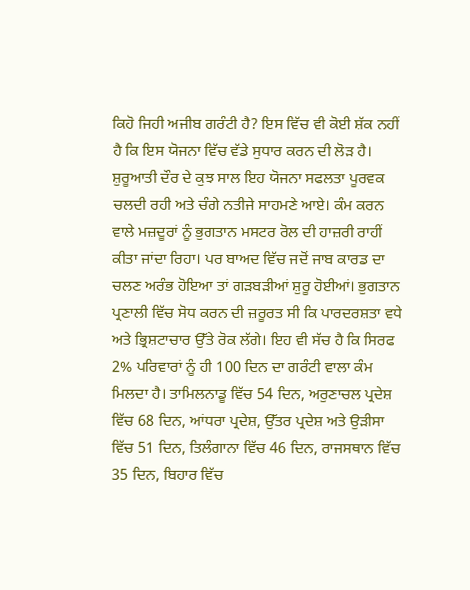ਕਿਹੋ ਜਿਹੀ ਅਜੀਬ ਗਰੰਟੀ ਹੈ? ਇਸ ਵਿੱਚ ਵੀ ਕੋਈ ਸ਼ੱਕ ਨਹੀਂ ਹੈ ਕਿ ਇਸ ਯੋਜਨਾ ਵਿੱਚ ਵੱਡੇ ਸੁਧਾਰ ਕਰਨ ਦੀ ਲੋੜ ਹੈ। ਸ਼ੁਰੂਆਤੀ ਦੌਰ ਦੇ ਕੁਝ ਸਾਲ ਇਹ ਯੋਜਨਾ ਸਫਲਤਾ ਪੂਰਵਕ ਚਲਦੀ ਰਹੀ ਅਤੇ ਚੰਗੇ ਨਤੀਜੇ ਸਾਹਮਣੇ ਆਏ। ਕੰਮ ਕਰਨ ਵਾਲੇ ਮਜ਼ਦੂਰਾਂ ਨੂੰ ਭੁਗਤਾਨ ਮਸਟਰ ਰੋਲ ਦੀ ਹਾਜ਼ਰੀ ਰਾਹੀਂ ਕੀਤਾ ਜਾਂਦਾ ਰਿਹਾ। ਪਰ ਬਾਅਦ ਵਿੱਚ ਜਦੋਂ ਜਾਬ ਕਾਰਡ ਦਾ ਚਲਣ ਅਰੰਭ ਹੋਇਆ ਤਾਂ ਗੜਬੜੀਆਂ ਸ਼ੁਰੂ ਹੋਈਆਂ। ਭੁਗਤਾਨ ਪ੍ਰਣਾਲੀ ਵਿੱਚ ਸੋਧ ਕਰਨ ਦੀ ਜ਼ਰੂਰਤ ਸੀ ਕਿ ਪਾਰਦਰਸ਼ਤਾ ਵਧੇ ਅਤੇ ਭ੍ਰਿਸ਼ਟਾਚਾਰ ਉੱਤੇ ਰੋਕ ਲੱਗੇ। ਇਹ ਵੀ ਸੱਚ ਹੈ ਕਿ ਸਿਰਫ 2% ਪਰਿਵਾਰਾਂ ਨੂੰ ਹੀ 100 ਦਿਨ ਦਾ ਗਰੰਟੀ ਵਾਲਾ ਕੰਮ ਮਿਲਦਾ ਹੈ। ਤਾਮਿਲਨਾਡੂ ਵਿੱਚ 54 ਦਿਨ, ਅਰੁਣਾਚਲ ਪ੍ਰਦੇਸ਼ ਵਿੱਚ 68 ਦਿਨ, ਆਂਧਰਾ ਪ੍ਰਦੇਸ਼, ਉੱਤਰ ਪ੍ਰਦੇਸ਼ ਅਤੇ ਉੜੀਸਾ ਵਿੱਚ 51 ਦਿਨ, ਤਿਲੰਗਾਨਾ ਵਿੱਚ 46 ਦਿਨ, ਰਾਜਸਥਾਨ ਵਿੱਚ 35 ਦਿਨ, ਬਿਹਾਰ ਵਿੱਚ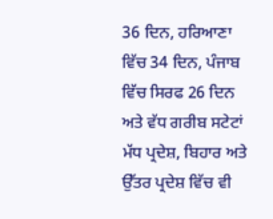36 ਦਿਨ, ਹਰਿਆਣਾ ਵਿੱਚ 34 ਦਿਨ, ਪੰਜਾਬ ਵਿੱਚ ਸਿਰਫ 26 ਦਿਨ ਅਤੇ ਵੱਧ ਗਰੀਬ ਸਟੇਟਾਂ ਮੱਧ ਪ੍ਰਦੇਸ਼, ਬਿਹਾਰ ਅਤੇ ਉੱਤਰ ਪ੍ਰਦੇਸ਼ ਵਿੱਚ ਵੀ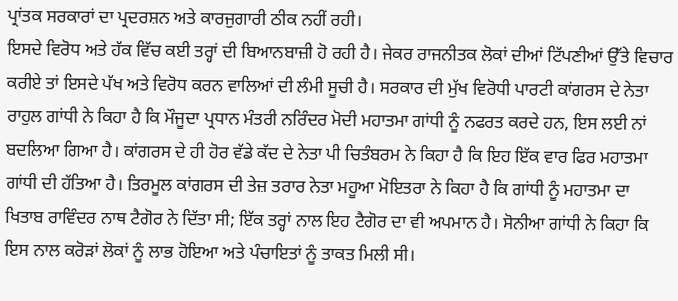ਪ੍ਰਾਂਤਕ ਸਰਕਾਰਾਂ ਦਾ ਪ੍ਰਦਰਸ਼ਨ ਅਤੇ ਕਾਰਜੁਗਾਰੀ ਠੀਕ ਨਹੀਂ ਰਹੀ।
ਇਸਦੇ ਵਿਰੋਧ ਅਤੇ ਹੱਕ ਵਿੱਚ ਕਈ ਤਰ੍ਹਾਂ ਦੀ ਬਿਆਨਬਾਜ਼ੀ ਹੋ ਰਹੀ ਹੈ। ਜੇਕਰ ਰਾਜਨੀਤਕ ਲੋਕਾਂ ਦੀਆਂ ਟਿੱਪਣੀਆਂ ਉੱਤੇ ਵਿਚਾਰ ਕਰੀਏ ਤਾਂ ਇਸਦੇ ਪੱਖ ਅਤੇ ਵਿਰੋਧ ਕਰਨ ਵਾਲਿਆਂ ਦੀ ਲੰਮੀ ਸੂਚੀ ਹੈ। ਸਰਕਾਰ ਦੀ ਮੁੱਖ ਵਿਰੋਧੀ ਪਾਰਟੀ ਕਾਂਗਰਸ ਦੇ ਨੇਤਾ ਰਾਹੁਲ ਗਾਂਧੀ ਨੇ ਕਿਹਾ ਹੈ ਕਿ ਮੌਜੂਦਾ ਪ੍ਰਧਾਨ ਮੰਤਰੀ ਨਰਿੰਦਰ ਮੋਦੀ ਮਹਾਤਮਾ ਗਾਂਧੀ ਨੂੰ ਨਫਰਤ ਕਰਦੇ ਹਨ, ਇਸ ਲਈ ਨਾਂ ਬਦਲਿਆ ਗਿਆ ਹੈ। ਕਾਂਗਰਸ ਦੇ ਹੀ ਹੋਰ ਵੱਡੇ ਕੱਦ ਦੇ ਨੇਤਾ ਪੀ ਚਿਤੰਬਰਮ ਨੇ ਕਿਹਾ ਹੈ ਕਿ ਇਹ ਇੱਕ ਵਾਰ ਫਿਰ ਮਹਾਤਮਾ ਗਾਂਧੀ ਦੀ ਹੱਤਿਆ ਹੈ। ਤਿਰਮੂਲ ਕਾਂਗਰਸ ਦੀ ਤੇਜ਼ ਤਰਾਰ ਨੇਤਾ ਮਹੂਆ ਮੋਇਤਰਾ ਨੇ ਕਿਹਾ ਹੈ ਕਿ ਗਾਂਧੀ ਨੂੰ ਮਹਾਤਮਾ ਦਾ ਖਿਤਾਬ ਰਾਵਿੰਦਰ ਨਾਥ ਟੈਗੋਰ ਨੇ ਦਿੱਤਾ ਸੀ; ਇੱਕ ਤਰ੍ਹਾਂ ਨਾਲ ਇਹ ਟੈਗੋਰ ਦਾ ਵੀ ਅਪਮਾਨ ਹੈ। ਸੋਨੀਆ ਗਾਂਧੀ ਨੇ ਕਿਹਾ ਕਿ ਇਸ ਨਾਲ ਕਰੋੜਾਂ ਲੋਕਾਂ ਨੂੰ ਲਾਭ ਹੋਇਆ ਅਤੇ ਪੰਚਾਇਤਾਂ ਨੂੰ ਤਾਕਤ ਮਿਲੀ ਸੀ।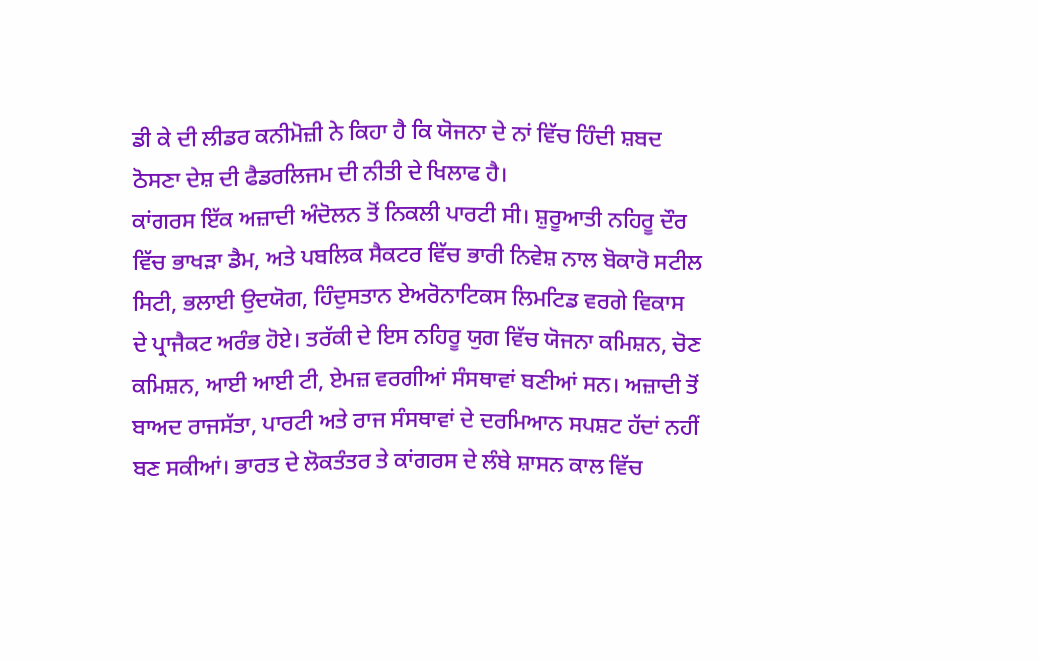ਡੀ ਕੇ ਦੀ ਲੀਡਰ ਕਨੀਮੋਜ਼ੀ ਨੇ ਕਿਹਾ ਹੈ ਕਿ ਯੋਜਨਾ ਦੇ ਨਾਂ ਵਿੱਚ ਹਿੰਦੀ ਸ਼ਬਦ ਠੋਸਣਾ ਦੇਸ਼ ਦੀ ਫੈਡਰਲਿਜਮ ਦੀ ਨੀਤੀ ਦੇ ਖਿਲਾਫ ਹੈ।
ਕਾਂਗਰਸ ਇੱਕ ਅਜ਼ਾਦੀ ਅੰਦੋਲਨ ਤੋਂ ਨਿਕਲੀ ਪਾਰਟੀ ਸੀ। ਸ਼ੁਰੂਆਤੀ ਨਹਿਰੂ ਦੌਰ ਵਿੱਚ ਭਾਖੜਾ ਡੈਮ, ਅਤੇ ਪਬਲਿਕ ਸੈਕਟਰ ਵਿੱਚ ਭਾਰੀ ਨਿਵੇਸ਼ ਨਾਲ ਬੋਕਾਰੋ ਸਟੀਲ ਸਿਟੀ, ਭਲਾਈ ਉਦਯੋਗ, ਹਿੰਦੁਸਤਾਨ ਏਅਰੋਨਾਟਿਕਸ ਲਿਮਟਿਡ ਵਰਗੇ ਵਿਕਾਸ ਦੇ ਪ੍ਰਾਜੈਕਟ ਅਰੰਭ ਹੋਏ। ਤਰੱਕੀ ਦੇ ਇਸ ਨਹਿਰੂ ਯੁਗ ਵਿੱਚ ਯੋਜਨਾ ਕਮਿਸ਼ਨ, ਚੋਣ ਕਮਿਸ਼ਨ, ਆਈ ਆਈ ਟੀ, ਏਮਜ਼ ਵਰਗੀਆਂ ਸੰਸਥਾਵਾਂ ਬਣੀਆਂ ਸਨ। ਅਜ਼ਾਦੀ ਤੋਂ ਬਾਅਦ ਰਾਜਸੱਤਾ, ਪਾਰਟੀ ਅਤੇ ਰਾਜ ਸੰਸਥਾਵਾਂ ਦੇ ਦਰਮਿਆਨ ਸਪਸ਼ਟ ਹੱਦਾਂ ਨਹੀਂ ਬਣ ਸਕੀਆਂ। ਭਾਰਤ ਦੇ ਲੋਕਤੰਤਰ ਤੇ ਕਾਂਗਰਸ ਦੇ ਲੰਬੇ ਸ਼ਾਸਨ ਕਾਲ ਵਿੱਚ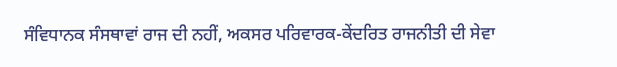ਸੰਵਿਧਾਨਕ ਸੰਸਥਾਵਾਂ ਰਾਜ ਦੀ ਨਹੀਂ, ਅਕਸਰ ਪਰਿਵਾਰਕ-ਕੇਂਦਰਿਤ ਰਾਜਨੀਤੀ ਦੀ ਸੇਵਾ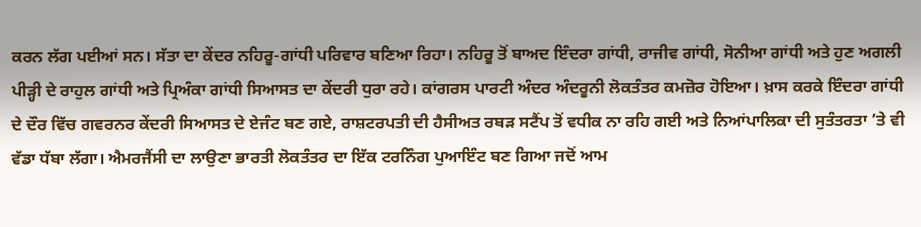ਕਰਨ ਲੱਗ ਪਈਆਂ ਸਨ। ਸੱਤਾ ਦਾ ਕੇਂਦਰ ਨਹਿਰੂ-ਗਾਂਧੀ ਪਰਿਵਾਰ ਬਣਿਆ ਰਿਹਾ। ਨਹਿਰੂ ਤੋਂ ਬਾਅਦ ਇੰਦਰਾ ਗਾਂਧੀ, ਰਾਜੀਵ ਗਾਂਧੀ, ਸੋਨੀਆ ਗਾਂਧੀ ਅਤੇ ਹੁਣ ਅਗਲੀ ਪੀੜ੍ਹੀ ਦੇ ਰਾਹੁਲ ਗਾਂਧੀ ਅਤੇ ਪ੍ਰਿਅੰਕਾ ਗਾਂਧੀ ਸਿਆਸਤ ਦਾ ਕੇਂਦਰੀ ਧੁਰਾ ਰਹੇ। ਕਾਂਗਰਸ ਪਾਰਟੀ ਅੰਦਰ ਅੰਦਰੂਨੀ ਲੋਕਤੰਤਰ ਕਮਜ਼ੋਰ ਹੋਇਆ। ਖ਼ਾਸ ਕਰਕੇ ਇੰਦਰਾ ਗਾਂਧੀ ਦੇ ਦੌਰ ਵਿੱਚ ਗਵਰਨਰ ਕੇਂਦਰੀ ਸਿਆਸਤ ਦੇ ਏਜੰਟ ਬਣ ਗਏ, ਰਾਸ਼ਟਰਪਤੀ ਦੀ ਹੈਸੀਅਤ ਰਬੜ ਸਟੈਂਪ ਤੋਂ ਵਧੀਕ ਨਾ ਰਹਿ ਗਈ ਅਤੇ ਨਿਆਂਪਾਲਿਕਾ ਦੀ ਸੁਤੰਤਰਤਾ ’ਤੇ ਵੀ ਵੱਡਾ ਧੱਬਾ ਲੱਗਾ। ਐਮਰਜੈਂਸੀ ਦਾ ਲਾਉਣਾ ਭਾਰਤੀ ਲੋਕਤੰਤਰ ਦਾ ਇੱਕ ਟਰਨਿੰਗ ਪੁਆਇੰਟ ਬਣ ਗਿਆ ਜਦੋਂ ਆਮ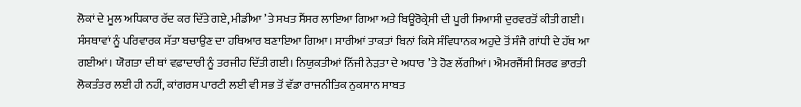ਲੋਕਾਂ ਦੇ ਮੂਲ ਅਧਿਕਾਰ ਰੱਦ ਕਰ ਦਿੱਤੇ ਗਏ, ਮੀਡੀਆ ’ਤੇ ਸਖਤ ਸੈਂਸਰ ਲਾਇਆ ਗਿਆ ਅਤੇ ਬਿਊਰੋਕ੍ਰੇਸੀ ਦੀ ਪੂਰੀ ਸਿਆਸੀ ਦੁਰਵਰਤੋਂ ਕੀਤੀ ਗਈ। ਸੰਸਥਾਵਾਂ ਨੂੰ ਪਰਿਵਾਰਕ ਸੱਤਾ ਬਚਾਉਣ ਦਾ ਹਥਿਆਰ ਬਣਾਇਆ ਗਿਆ। ਸਾਰੀਆਂ ਤਾਕਤਾਂ ਬਿਨਾਂ ਕਿਸੇ ਸੰਵਿਧਾਨਕ ਅਹੁਦੇ ਤੋਂ ਸੰਜੈ ਗਾਂਧੀ ਦੇ ਹੱਥ ਆ ਗਈਆਂ। ਯੋਗਤਾ ਦੀ ਥਾਂ ਵਫ਼ਾਦਾਰੀ ਨੂੰ ਤਰਜੀਹ ਦਿੱਤੀ ਗਈ। ਨਿਯੁਕਤੀਆਂ ਨਿੱਜੀ ਨੇੜਤਾ ਦੇ ਅਧਾਰ ’ਤੇ ਹੋਣ ਲੱਗੀਆਂ। ਐਮਰਜੈਂਸੀ ਸਿਰਫ ਭਾਰਤੀ ਲੋਕਤੰਤਰ ਲਈ ਹੀ ਨਹੀਂ, ਕਾਂਗਰਸ ਪਾਰਟੀ ਲਈ ਵੀ ਸਭ ਤੋਂ ਵੱਡਾ ਰਾਜਨੀਤਿਕ ਨੁਕਸਾਨ ਸਾਬਤ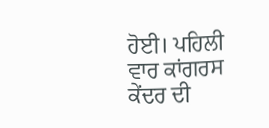ਹੋਈ। ਪਹਿਲੀ ਵਾਰ ਕਾਂਗਰਸ ਕੇਂਦਰ ਦੀ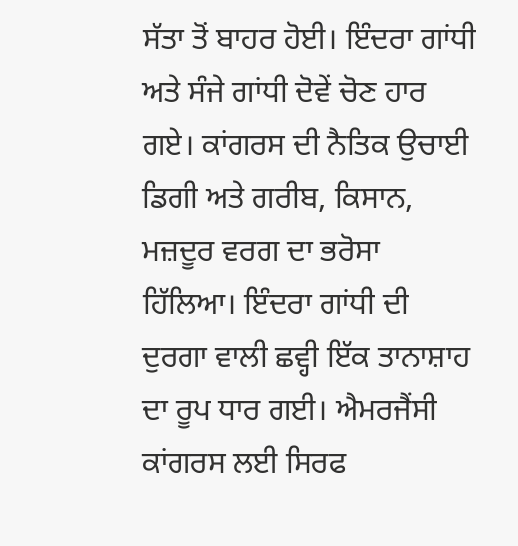ਸੱਤਾ ਤੋਂ ਬਾਹਰ ਹੋਈ। ਇੰਦਰਾ ਗਾਂਧੀ ਅਤੇ ਸੰਜੇ ਗਾਂਧੀ ਦੋਵੇਂ ਚੋਣ ਹਾਰ ਗਏ। ਕਾਂਗਰਸ ਦੀ ਨੈਤਿਕ ਉਚਾਈ ਡਿਗੀ ਅਤੇ ਗਰੀਬ, ਕਿਸਾਨ, ਮਜ਼ਦੂਰ ਵਰਗ ਦਾ ਭਰੋਸਾ ਹਿੱਲਿਆ। ਇੰਦਰਾ ਗਾਂਧੀ ਦੀ ਦੁਰਗਾ ਵਾਲੀ ਛਵ੍ਹੀ ਇੱਕ ਤਾਨਾਸ਼ਾਹ ਦਾ ਰੂਪ ਧਾਰ ਗਈ। ਐਮਰਜੈਂਸੀ ਕਾਂਗਰਸ ਲਈ ਸਿਰਫ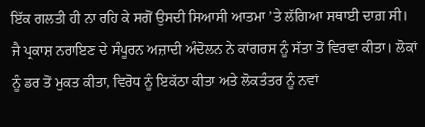ਇੱਕ ਗਲਤੀ ਹੀ ਨਾ ਰਹਿ ਕੇ ਸਗੋਂ ਉਸਦੀ ਸਿਆਸੀ ਆਤਮਾ ’ਤੇ ਲੱਗਿਆ ਸਥਾਈ ਦਾਗ਼ ਸੀ।
ਜੈ ਪ੍ਰਕਾਸ਼ ਨਰਾਇਣ ਦੇ ਸੰਪੂਰਨ ਅਜ਼ਾਦੀ ਅੰਦੋਲਨ ਨੇ ਕਾਂਗਰਸ ਨੂੰ ਸੱਤਾ ਤੋਂ ਵਿਰਵਾ ਕੀਤਾ। ਲੋਕਾਂ ਨੂੰ ਡਰ ਤੋਂ ਮੁਕਤ ਕੀਤਾ, ਵਿਰੋਧ ਨੂੰ ਇਕੱਠਾ ਕੀਤਾ ਅਤੇ ਲੋਕਤੰਤਰ ਨੂੰ ਨਵਾਂ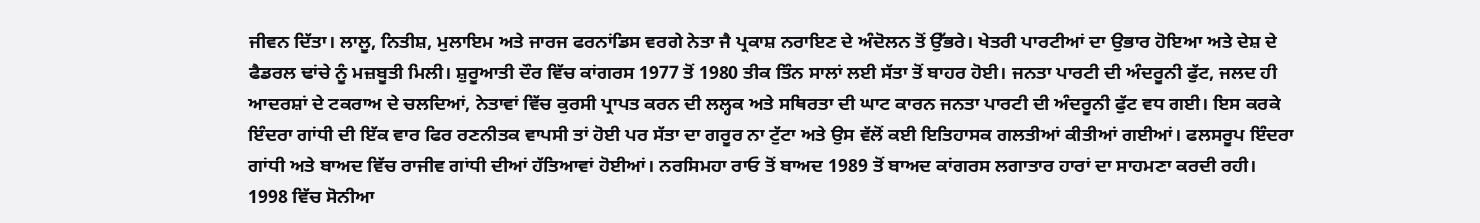ਜੀਵਨ ਦਿੱਤਾ। ਲਾਲੂ, ਨਿਤੀਸ਼, ਮੁਲਾਇਮ ਅਤੇ ਜਾਰਜ ਫਰਨਾਂਡਿਸ ਵਰਗੇ ਨੇਤਾ ਜੈ ਪ੍ਰਕਾਸ਼ ਨਰਾਇਣ ਦੇ ਅੰਦੋਲਨ ਤੋਂ ਉੱਭਰੇ। ਖੇਤਰੀ ਪਾਰਟੀਆਂ ਦਾ ਉਭਾਰ ਹੋਇਆ ਅਤੇ ਦੇਸ਼ ਦੇ ਫੈਡਰਲ ਢਾਂਚੇ ਨੂੰ ਮਜ਼ਬੂਤੀ ਮਿਲੀ। ਸ਼ੁਰੂਆਤੀ ਦੌਰ ਵਿੱਚ ਕਾਂਗਰਸ 1977 ਤੋਂ 1980 ਤੀਕ ਤਿੰਨ ਸਾਲਾਂ ਲਈ ਸੱਤਾ ਤੋਂ ਬਾਹਰ ਹੋਈ। ਜਨਤਾ ਪਾਰਟੀ ਦੀ ਅੰਦਰੂਨੀ ਫੁੱਟ, ਜਲਦ ਹੀ ਆਦਰਸ਼ਾਂ ਦੇ ਟਕਰਾਅ ਦੇ ਚਲਦਿਆਂ, ਨੇਤਾਵਾਂ ਵਿੱਚ ਕੁਰਸੀ ਪ੍ਰਾਪਤ ਕਰਨ ਦੀ ਲਲ੍ਹਕ ਅਤੇ ਸਥਿਰਤਾ ਦੀ ਘਾਟ ਕਾਰਨ ਜਨਤਾ ਪਾਰਟੀ ਦੀ ਅੰਦਰੂਨੀ ਫੁੱਟ ਵਧ ਗਈ। ਇਸ ਕਰਕੇ ਇੰਦਰਾ ਗਾਂਧੀ ਦੀ ਇੱਕ ਵਾਰ ਫਿਰ ਰਣਨੀਤਕ ਵਾਪਸੀ ਤਾਂ ਹੋਈ ਪਰ ਸੱਤਾ ਦਾ ਗਰੂਰ ਨਾ ਟੁੱਟਾ ਅਤੇ ਉਸ ਵੱਲੋਂ ਕਈ ਇਤਿਹਾਸਕ ਗਲਤੀਆਂ ਕੀਤੀਆਂ ਗਈਆਂ। ਫਲਸਰੂਪ ਇੰਦਰਾ ਗਾਂਧੀ ਅਤੇ ਬਾਅਦ ਵਿੱਚ ਰਾਜੀਵ ਗਾਂਧੀ ਦੀਆਂ ਹੱਤਿਆਵਾਂ ਹੋਈਆਂ। ਨਰਸਿਮਹਾ ਰਾਓ ਤੋਂ ਬਾਅਦ 1989 ਤੋਂ ਬਾਅਦ ਕਾਂਗਰਸ ਲਗਾਤਾਰ ਹਾਰਾਂ ਦਾ ਸਾਹਮਣਾ ਕਰਦੀ ਰਹੀ। 1998 ਵਿੱਚ ਸੋਨੀਆ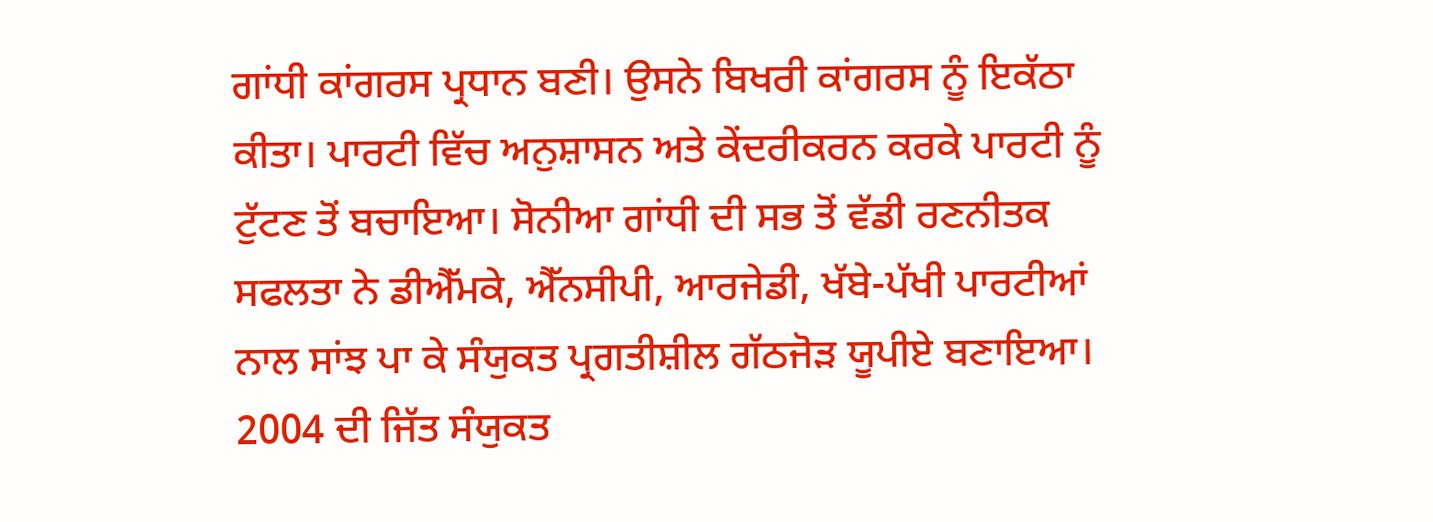ਗਾਂਧੀ ਕਾਂਗਰਸ ਪ੍ਰਧਾਨ ਬਣੀ। ਉਸਨੇ ਬਿਖਰੀ ਕਾਂਗਰਸ ਨੂੰ ਇਕੱਠਾ ਕੀਤਾ। ਪਾਰਟੀ ਵਿੱਚ ਅਨੁਸ਼ਾਸਨ ਅਤੇ ਕੇਂਦਰੀਕਰਨ ਕਰਕੇ ਪਾਰਟੀ ਨੂੰ ਟੁੱਟਣ ਤੋਂ ਬਚਾਇਆ। ਸੋਨੀਆ ਗਾਂਧੀ ਦੀ ਸਭ ਤੋਂ ਵੱਡੀ ਰਣਨੀਤਕ ਸਫਲਤਾ ਨੇ ਡੀਐੱਮਕੇ, ਐੱਨਸੀਪੀ, ਆਰਜੇਡੀ, ਖੱਬੇ-ਪੱਖੀ ਪਾਰਟੀਆਂ ਨਾਲ ਸਾਂਝ ਪਾ ਕੇ ਸੰਯੁਕਤ ਪ੍ਰਗਤੀਸ਼ੀਲ ਗੱਠਜੋੜ ਯੂਪੀਏ ਬਣਾਇਆ। 2004 ਦੀ ਜਿੱਤ ਸੰਯੁਕਤ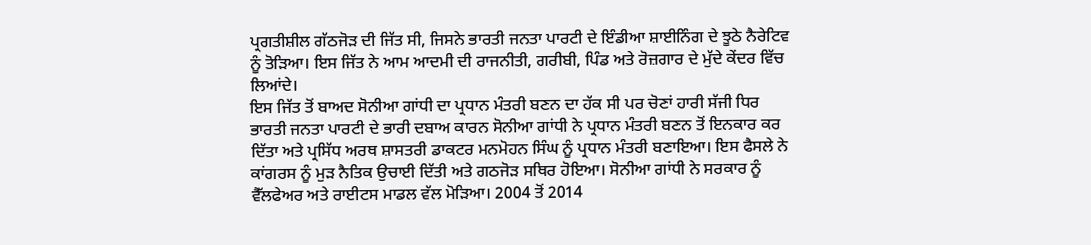ਪ੍ਰਗਤੀਸ਼ੀਲ ਗੱਠਜੋੜ ਦੀ ਜਿੱਤ ਸੀ, ਜਿਸਨੇ ਭਾਰਤੀ ਜਨਤਾ ਪਾਰਟੀ ਦੇ ਇੰਡੀਆ ਸ਼ਾਈਨਿੰਗ ਦੇ ਝੂਠੇ ਨੈਰੇਟਿਵ ਨੂੰ ਤੋੜਿਆ। ਇਸ ਜਿੱਤ ਨੇ ਆਮ ਆਦਮੀ ਦੀ ਰਾਜਨੀਤੀ, ਗਰੀਬੀ, ਪਿੰਡ ਅਤੇ ਰੋਜ਼ਗਾਰ ਦੇ ਮੁੱਦੇ ਕੇਂਦਰ ਵਿੱਚ ਲਿਆਂਦੇ।
ਇਸ ਜਿੱਤ ਤੋਂ ਬਾਅਦ ਸੋਨੀਆ ਗਾਂਧੀ ਦਾ ਪ੍ਰਧਾਨ ਮੰਤਰੀ ਬਣਨ ਦਾ ਹੱਕ ਸੀ ਪਰ ਚੋਣਾਂ ਹਾਰੀ ਸੱਜੀ ਧਿਰ ਭਾਰਤੀ ਜਨਤਾ ਪਾਰਟੀ ਦੇ ਭਾਰੀ ਦਬਾਅ ਕਾਰਨ ਸੋਨੀਆ ਗਾਂਧੀ ਨੇ ਪ੍ਰਧਾਨ ਮੰਤਰੀ ਬਣਨ ਤੋਂ ਇਨਕਾਰ ਕਰ ਦਿੱਤਾ ਅਤੇ ਪ੍ਰਸਿੱਧ ਅਰਥ ਸ਼ਾਸਤਰੀ ਡਾਕਟਰ ਮਨਮੋਹਨ ਸਿੰਘ ਨੂੰ ਪ੍ਰਧਾਨ ਮੰਤਰੀ ਬਣਾਇਆ। ਇਸ ਫੈਸਲੇ ਨੇ ਕਾਂਗਰਸ ਨੂੰ ਮੁੜ ਨੈਤਿਕ ਉਚਾਈ ਦਿੱਤੀ ਅਤੇ ਗਠਜੋੜ ਸਥਿਰ ਹੋਇਆ। ਸੋਨੀਆ ਗਾਂਧੀ ਨੇ ਸਰਕਾਰ ਨੂੰ ਵੈੱਲਫੇਅਰ ਅਤੇ ਰਾਈਟਸ ਮਾਡਲ ਵੱਲ ਮੋੜਿਆ। 2004 ਤੋਂ 2014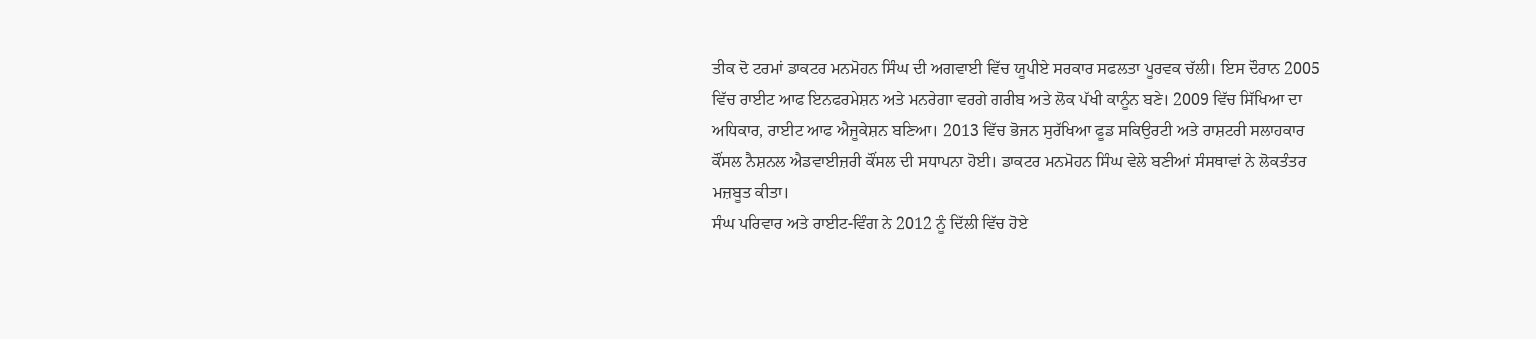ਤੀਕ ਦੋ ਟਰਮਾਂ ਡਾਕਟਰ ਮਨਮੋਹਨ ਸਿੰਘ ਦੀ ਅਗਵਾਈ ਵਿੱਚ ਯੂਪੀਏ ਸਰਕਾਰ ਸਫਲਤਾ ਪੂਰਵਕ ਚੱਲੀ। ਇਸ ਦੌਰਾਨ 2005 ਵਿੱਚ ਰਾਈਟ ਆਫ ਇਨਫਰਮੇਸ਼ਨ ਅਤੇ ਮਨਰੇਗਾ ਵਰਗੇ ਗਰੀਬ ਅਤੇ ਲੋਕ ਪੱਖੀ ਕਾਨੂੰਨ ਬਣੇ। 2009 ਵਿੱਚ ਸਿੱਖਿਆ ਦਾ ਅਧਿਕਾਰ, ਰਾਈਟ ਆਫ ਐਜੂਕੇਸ਼ਨ ਬਣਿਆ। 2013 ਵਿੱਚ ਭੋਜਨ ਸੁਰੱਖਿਆ ਫੂਡ ਸਕਿਉਰਟੀ ਅਤੇ ਰਾਸ਼ਟਰੀ ਸਲਾਹਕਾਰ ਕੌਂਸਲ ਨੈਸ਼ਨਲ ਐਡਵਾਈਜ਼ਰੀ ਕੌਂਸਲ ਦੀ ਸਧਾਪਨਾ ਹੋਈ। ਡਾਕਟਰ ਮਨਮੋਹਨ ਸਿੰਘ ਵੇਲੇ ਬਣੀਆਂ ਸੰਸਥਾਵਾਂ ਨੇ ਲੋਕਤੰਤਰ ਮਜ਼ਬੂਤ ਕੀਤਾ।
ਸੰਘ ਪਰਿਵਾਰ ਅਤੇ ਰਾਈਟ-ਵਿੰਗ ਨੇ 2012 ਨੂੰ ਦਿੱਲੀ ਵਿੱਚ ਹੋਏ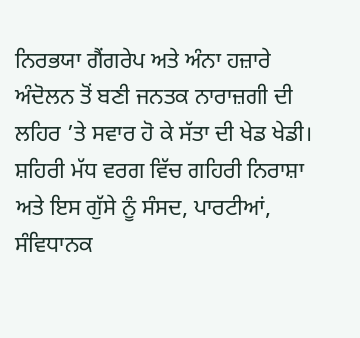ਨਿਰਭਯਾ ਗੈਂਗਰੇਪ ਅਤੇ ਅੰਨਾ ਹਜ਼ਾਰੇ ਅੰਦੋਲਨ ਤੋਂ ਬਣੀ ਜਨਤਕ ਨਾਰਾਜ਼ਗੀ ਦੀ ਲਹਿਰ ’ਤੇ ਸਵਾਰ ਹੋ ਕੇ ਸੱਤਾ ਦੀ ਖੇਡ ਖੇਡੀ। ਸ਼ਹਿਰੀ ਮੱਧ ਵਰਗ ਵਿੱਚ ਗਹਿਰੀ ਨਿਰਾਸ਼ਾ ਅਤੇ ਇਸ ਗੁੱਸੇ ਨੂੰ ਸੰਸਦ, ਪਾਰਟੀਆਂ, ਸੰਵਿਧਾਨਕ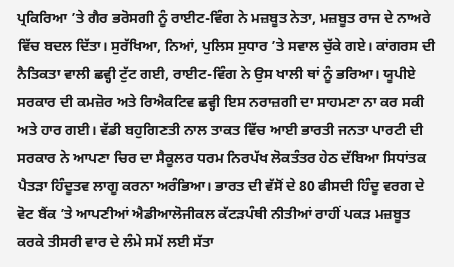ਪ੍ਰਕਿਰਿਆ ’ਤੇ ਗੈਰ ਭਰੋਸਗੀ ਨੂੰ ਰਾਈਟ-ਵਿੰਗ ਨੇ ਮਜ਼ਬੂਤ ਨੇਤਾ, ਮਜ਼ਬੂਤ ਰਾਜ ਦੇ ਨਾਅਰੇ ਵਿੱਚ ਬਦਲ ਦਿੱਤਾ। ਸੁਰੱਖਿਆ, ਨਿਆਂ, ਪੁਲਿਸ ਸੁਧਾਰ ’ਤੇ ਸਵਾਲ ਚੁੱਕੇ ਗਏ। ਕਾਂਗਰਸ ਦੀ ਨੈਤਿਕਤਾ ਵਾਲੀ ਛਵ੍ਹੀ ਟੁੱਟ ਗਈ, ਰਾਈਟ-ਵਿੰਗ ਨੇ ਉਸ ਖਾਲੀ ਥਾਂ ਨੂੰ ਭਰਿਆ। ਯੂਪੀਏ ਸਰਕਾਰ ਦੀ ਕਮਜ਼ੋਰ ਅਤੇ ਰਿਐਕਟਿਵ ਛਵ੍ਹੀ ਇਸ ਨਰਾਜ਼ਗੀ ਦਾ ਸਾਹਮਣਾ ਨਾ ਕਰ ਸਕੀ ਅਤੇ ਹਾਰ ਗਈ। ਵੱਡੀ ਬਹੁਗਿਣਤੀ ਨਾਲ ਤਾਕਤ ਵਿੱਚ ਆਈ ਭਾਰਤੀ ਜਨਤਾ ਪਾਰਟੀ ਦੀ ਸਰਕਾਰ ਨੇ ਆਪਣਾ ਚਿਰ ਦਾ ਸੈਕੂਲਰ ਧਰਮ ਨਿਰਪੱਖ ਲੋਕਤੰਤਰ ਹੇਠ ਦੱਬਿਆ ਸਿਧਾਂਤਕ ਪੈਤੜਾ ਹਿੰਦੂਤਵ ਲਾਗੂ ਕਰਨਾ ਅਰੰਭਿਆ। ਭਾਰਤ ਦੀ ਵੱਸੋਂ ਦੇ 80 ਫੀਸਦੀ ਹਿੰਦੂ ਵਰਗ ਦੇ ਵੋਟ ਬੈਂਕ ’ਤੇ ਆਪਣੀਆਂ ਐਡੀਆਲੋਜੀਕਲ ਕੱਟੜਪੰਥੀ ਨੀਤੀਆਂ ਰਾਹੀਂ ਪਕੜ ਮਜ਼ਬੂਤ ਕਰਕੇ ਤੀਸਰੀ ਵਾਰ ਦੇ ਲੰਮੇ ਸਮੇਂ ਲਈ ਸੱਤਾ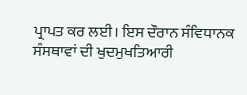ਪ੍ਰਾਪਤ ਕਰ ਲਈ। ਇਸ ਦੌਰਾਨ ਸੰਵਿਧਾਨਕ ਸੰਸਥਾਵਾਂ ਦੀ ਖੁਦਮੁਖਤਿਆਰੀ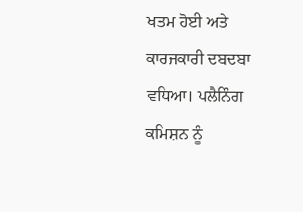ਖਤਮ ਹੋਈ ਅਤੇ ਕਾਰਜਕਾਰੀ ਦਬਦਬਾ ਵਧਿਆ। ਪਲੈਨਿੰਗ ਕਮਿਸ਼ਨ ਨੂੰ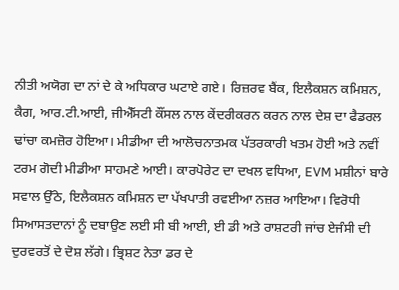ਨੀਤੀ ਅਯੋਗ ਦਾ ਨਾਂ ਦੇ ਕੇ ਅਧਿਕਾਰ ਘਟਾਏ ਗਏ। ਰਿਜ਼ਰਵ ਬੈਂਕ, ਇਲੈਕਸ਼ਨ ਕਮਿਸ਼ਨ, ਕੈਗ, ਆਰ.ਟੀ.ਆਈ, ਜੀਐੱਸਟੀ ਕੌਂਸਲ ਨਾਲ ਕੇਂਦਰੀਕਰਨ ਕਰਨ ਨਾਲ ਦੇਸ਼ ਦਾ ਫੈਡਰਲ ਢਾਂਚਾ ਕਮਜ਼ੋਰ ਹੋਇਆ। ਮੀਡੀਆ ਦੀ ਆਲੋਚਨਾਤਮਕ ਪੱਤਰਕਾਰੀ ਖਤਮ ਹੋਈ ਅਤੇ ਨਵੀਂ ਟਰਮ ਗੋਦੀ ਮੀਡੀਆ ਸਾਹਮਣੇ ਆਈ। ਕਾਰਪੋਰੇਟ ਦਾ ਦਖਲ ਵਧਿਆ, EVM ਮਸ਼ੀਨਾਂ ਬਾਰੇ ਸਵਾਲ ਉੱਠੇ, ਇਲੈਕਸ਼ਨ ਕਮਿਸ਼ਨ ਦਾ ਪੱਖਪਾਤੀ ਰਵਈਆ ਨਜ਼ਰ ਆਇਆ। ਵਿਰੋਧੀ ਸਿਆਸਤਦਾਨਾਂ ਨੂੰ ਦਬਾਉਣ ਲਈ ਸੀ ਬੀ ਆਈ, ਈ ਡੀ ਅਤੇ ਰਾਸ਼ਟਰੀ ਜਾਂਚ ਏਜੰਸੀ ਦੀ ਦੁਰਵਰਤੋਂ ਦੇ ਦੋਸ਼ ਲੱਗੇ। ਭ੍ਰਿਸ਼ਟ ਨੇਤਾ ਡਰ ਦੇ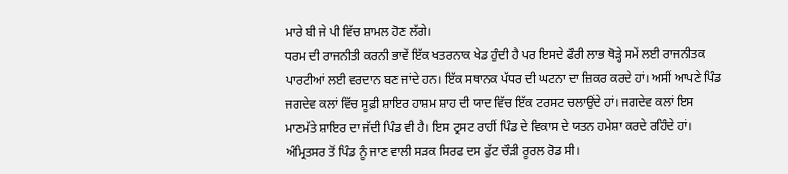ਮਾਰੇ ਬੀ ਜੇ ਪੀ ਵਿੱਚ ਸ਼ਾਮਲ ਹੋਣ ਲੱਗੇ।
ਧਰਮ ਦੀ ਰਾਜਨੀਤੀ ਕਰਨੀ ਭਾਵੇਂ ਇੱਕ ਖਤਰਨਾਕ ਖੇਡ ਹੁੰਦੀ ਹੈ ਪਰ ਇਸਦੇ ਫੌਰੀ ਲਾਭ ਥੋੜ੍ਹੇ ਸਮੇਂ ਲਈ ਰਾਜਨੀਤਕ ਪਾਰਟੀਆਂ ਲਈ ਵਰਦਾਨ ਬਣ ਜਾਂਦੇ ਹਨ। ਇੱਕ ਸਥਾਨਕ ਪੱਧਰ ਦੀ ਘਟਨਾ ਦਾ ਜ਼ਿਕਰ ਕਰਦੇ ਹਾਂ। ਅਸੀਂ ਆਪਣੇ ਪਿੰਡ ਜਗਦੇਵ ਕਲਾਂ ਵਿੱਚ ਸੂਫ਼ੀ ਸ਼ਾਇਰ ਹਾਸ਼ਮ ਸ਼ਾਹ ਦੀ ਯਾਦ ਵਿੱਚ ਇੱਕ ਟਰਸਟ ਚਲਾਉਂਦੇ ਹਾਂ। ਜਗਦੇਵ ਕਲਾਂ ਇਸ ਮਾਣਮੱਤੇ ਸ਼ਾਇਰ ਦਾ ਜੱਦੀ ਪਿੰਡ ਵੀ ਹੈ। ਇਸ ਟ੍ਰਸਟ ਰਾਹੀਂ ਪਿੰਡ ਦੇ ਵਿਕਾਸ ਦੇ ਯਤਨ ਹਮੇਸ਼ਾ ਕਰਦੇ ਰਹਿੰਦੇ ਹਾਂ। ਅੰਮ੍ਰਿਤਸਰ ਤੋਂ ਪਿੰਡ ਨੂੰ ਜਾਣ ਵਾਲੀ ਸੜਕ ਸਿਰਫ ਦਸ ਫੁੱਟ ਚੌੜੀ ਰੂਰਲ ਰੋਡ ਸੀ।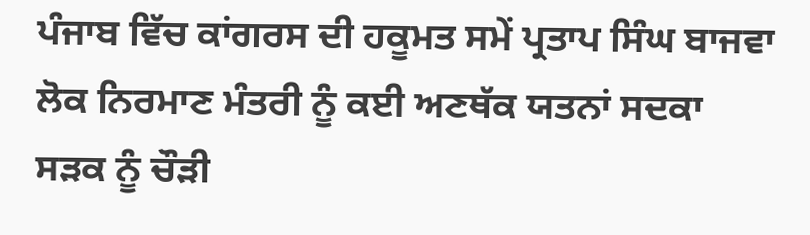ਪੰਜਾਬ ਵਿੱਚ ਕਾਂਗਰਸ ਦੀ ਹਕੂਮਤ ਸਮੇਂ ਪ੍ਰਤਾਪ ਸਿੰਘ ਬਾਜਵਾ ਲੋਕ ਨਿਰਮਾਣ ਮੰਤਰੀ ਨੂੰ ਕਈ ਅਣਥੱਕ ਯਤਨਾਂ ਸਦਕਾ ਸੜਕ ਨੂੰ ਚੌੜੀ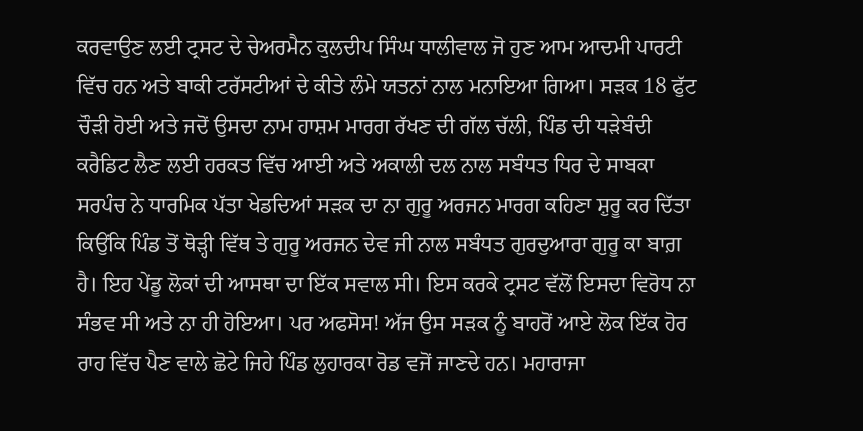ਕਰਵਾਉਣ ਲਈ ਟ੍ਰਸਟ ਦੇ ਚੇਅਰਮੈਨ ਕੁਲਦੀਪ ਸਿੰਘ ਧਾਲੀਵਾਲ ਜੋ ਹੁਣ ਆਮ ਆਦਮੀ ਪਾਰਟੀ ਵਿੱਚ ਹਨ ਅਤੇ ਬਾਕੀ ਟਰੱਸਟੀਆਂ ਦੇ ਕੀਤੇ ਲੰਮੇ ਯਤਨਾਂ ਨਾਲ ਮਨਾਇਆ ਗਿਆ। ਸੜਕ 18 ਫੁੱਟ ਚੌੜੀ ਹੋਈ ਅਤੇ ਜਦੋਂ ਉਸਦਾ ਨਾਮ ਹਾਸ਼ਮ ਮਾਰਗ ਰੱਖਣ ਦੀ ਗੱਲ ਚੱਲੀ, ਪਿੰਡ ਦੀ ਧੜੇਬੰਦੀ ਕਰੈਡਿਟ ਲੈਣ ਲਈ ਹਰਕਤ ਵਿੱਚ ਆਈ ਅਤੇ ਅਕਾਲੀ ਦਲ ਨਾਲ ਸਬੰਧਤ ਧਿਰ ਦੇ ਸਾਬਕਾ ਸਰਪੰਚ ਨੇ ਧਾਰਮਿਕ ਪੱਤਾ ਖੇਡਦਿਆਂ ਸੜਕ ਦਾ ਨਾ ਗੁਰੂ ਅਰਜਨ ਮਾਰਗ ਕਹਿਣਾ ਸ਼ੁਰੂ ਕਰ ਦਿੱਤਾ ਕਿਉਂਕਿ ਪਿੰਡ ਤੋਂ ਥੋੜ੍ਹੀ ਵਿੱਥ ਤੇ ਗੁਰੂ ਅਰਜਨ ਦੇਵ ਜੀ ਨਾਲ ਸਬੰਧਤ ਗੁਰਦੁਆਰਾ ਗੁਰੂ ਕਾ ਬਾਗ਼ ਹੈ। ਇਹ ਪੇਂਡੂ ਲੋਕਾਂ ਦੀ ਆਸਥਾ ਦਾ ਇੱਕ ਸਵਾਲ ਸੀ। ਇਸ ਕਰਕੇ ਟ੍ਰਸਟ ਵੱਲੋਂ ਇਸਦਾ ਵਿਰੋਧ ਨਾ ਸੰਭਵ ਸੀ ਅਤੇ ਨਾ ਹੀ ਹੋਇਆ। ਪਰ ਅਫਸੋਸ! ਅੱਜ ਉਸ ਸੜਕ ਨੂੰ ਬਾਹਰੋਂ ਆਏ ਲੋਕ ਇੱਕ ਹੋਰ ਰਾਹ ਵਿੱਚ ਪੈਣ ਵਾਲੇ ਛੋਟੇ ਜਿਹੇ ਪਿੰਡ ਲੁਹਾਰਕਾ ਰੋਡ ਵਜੋਂ ਜਾਣਦੇ ਹਨ। ਮਹਾਰਾਜਾ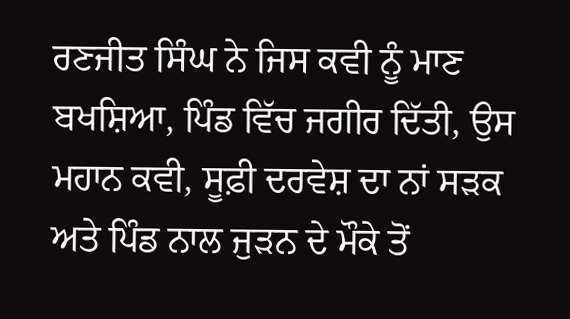ਰਣਜੀਤ ਸਿੰਘ ਨੇ ਜਿਸ ਕਵੀ ਨੂੰ ਮਾਣ ਬਖਸ਼ਿਆ, ਪਿੰਡ ਵਿੱਚ ਜਗੀਰ ਦਿੱਤੀ, ਉਸ ਮਹਾਨ ਕਵੀ, ਸੂਫ਼ੀ ਦਰਵੇਸ਼ ਦਾ ਨਾਂ ਸੜਕ ਅਤੇ ਪਿੰਡ ਨਾਲ ਜੁੜਨ ਦੇ ਮੌਕੇ ਤੋਂ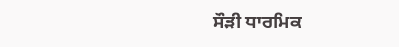ਸੌੜੀ ਧਾਰਮਿਕ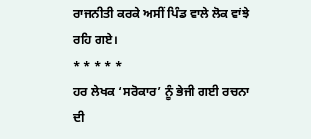ਰਾਜਨੀਤੀ ਕਰਕੇ ਅਸੀਂ ਪਿੰਡ ਵਾਲੇ ਲੋਕ ਵਾਂਝੇ ਰਹਿ ਗਏ।
* * * * *
ਹਰ ਲੇਖਕ ‘ਸਰੋਕਾਰ’ ਨੂੰ ਭੇਜੀ ਗਈ ਰਚਨਾ ਦੀ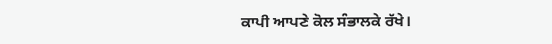ਕਾਪੀ ਆਪਣੇ ਕੋਲ ਸੰਭਾਲਕੇ ਰੱਖੇ।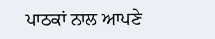ਪਾਠਕਾਂ ਨਾਲ ਆਪਣੇ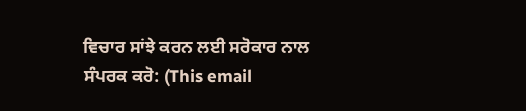ਵਿਚਾਰ ਸਾਂਝੇ ਕਰਨ ਲਈ ਸਰੋਕਾਰ ਨਾਲ ਸੰਪਰਕ ਕਰੋ: (This email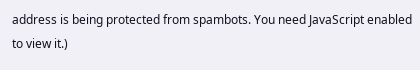address is being protected from spambots. You need JavaScript enabled to view it.)